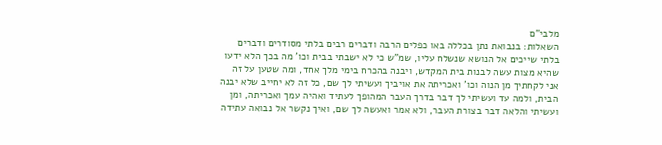מלבי"ם
השאלות: בנבואת נתן בכללה באו כפלים הרבה ודברים רבים בלתי מסודרים ודברים בלתי שייכים אל הנושא שנשלח עליו, שמ"ש כי לא ישבתי בבית וכו' מה בכך הלא ידעו שהיא מצות עשה לבנות בית המקדש, ויבנה בהכרח בימי מלך אחד, ומה שטען על זה אני לקחתיך מן הנוה וכו' ואכריתה את אויביך ועשיתי לך שם, כל זה לא יחייב שלא יבנה הבית, ולמה עד ועשיתי לך דבר בדרך העבר המהופך לעתיד ואהיה עמך ואכריתה, ומן ועשיתי והלאה דבר בצורת העבר, ולא אמר ואעשה לך שם, ואיך נקשר אל נבואה עתידה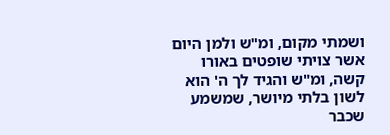ושמתי מקום, ומ"ש ולמן היום אשר צויתי שופטים באורו קשה, ומ"ש והגיד לך ה' הוא לשון בלתי מיושר, שמשמע שכבר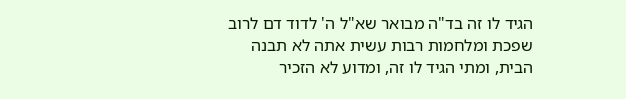הגיד לו זה בד"ה מבואר שא"ל ה' לדוד דם לרוב שפכת ומלחמות רבות עשית אתה לא תבנה הבית, ומתי הגיד לו זה, ומדוע לא הזכיר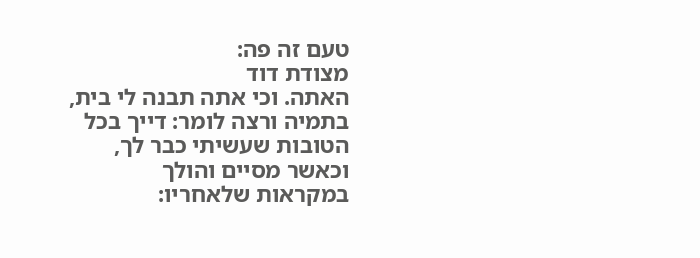טעם זה פה:
מצודת דוד
האתה. וכי אתה תבנה לי בית, בתמיה ורצה לומר: דייך בכל הטובות שעשיתי כבר לך, וכאשר מסיים והולך במקראות שלאחריו: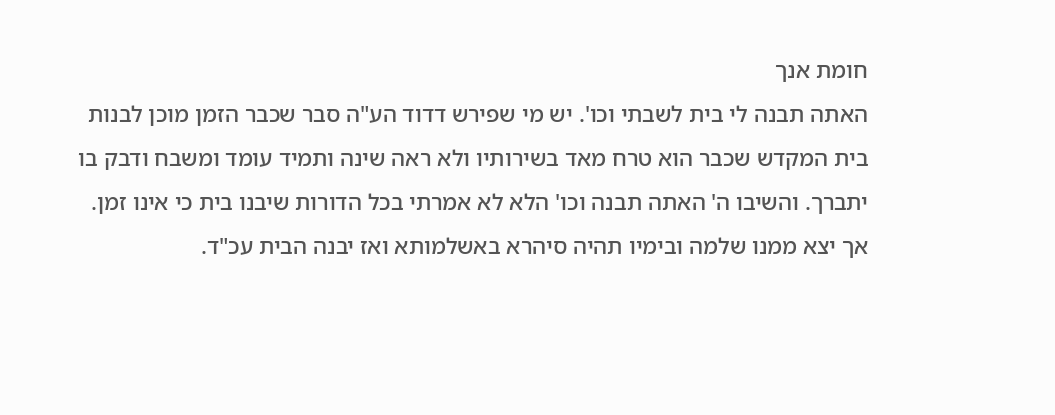חומת אנך
האתה תבנה לי בית לשבתי וכו'. יש מי שפירש דדוד הע"ה סבר שכבר הזמן מוכן לבנות בית המקדש שכבר הוא טרח מאד בשירותיו ולא ראה שינה ותמיד עומד ומשבח ודבק בו יתברך. והשיבו ה' האתה תבנה וכו' הלא לא אמרתי בכל הדורות שיבנו בית כי אינו זמן. אך יצא ממנו שלמה ובימיו תהיה סיהרא באשלמותא ואז יבנה הבית עכ"ד.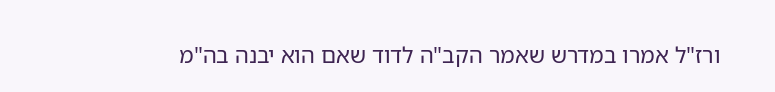ורז"ל אמרו במדרש שאמר הקב"ה לדוד שאם הוא יבנה בה"מ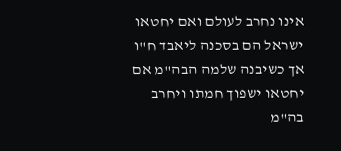אינו נחרב לעולם ואם יחטאו ישראל הם בסכנה ליאבד ח"ו אך כשיבנה שלמה הבה"מ אם יחטאו ישפוך חמתו ויחרב בה"מ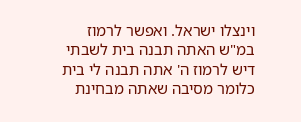וינצלו ישראל. ואפשר לרמוז במ"ש האתה תבנה בית לשבתי דיש לרמוז ה' אתה תבנה לי בית כלומר מסיבה שאתה מבחינת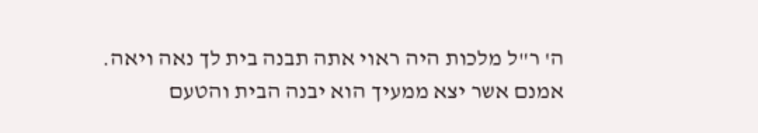ה' ר"ל מלכות היה ראוי אתה תבנה בית לך נאה ויאה. אמנם אשר יצא ממעיך הוא יבנה הבית והטעם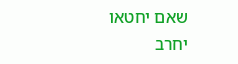שאם יחטאו יחרב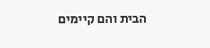הבית והם קיימים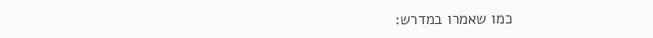כמו שאמרו במדרש: